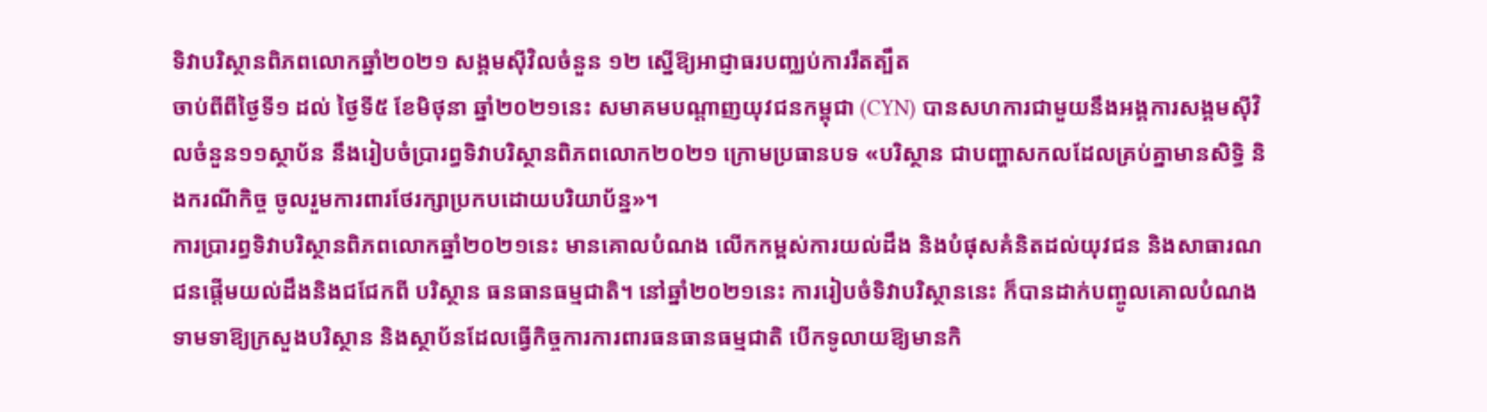ទិវាបរិស្ថានពិភពលោកឆ្នាំ២០២១ សង្គមស៊ីវិលចំនួន ១២ ស្នើឱ្យអាជ្ញាធរបញ្ឈប់ការរឹតត្បឹត
ចាប់ពីពីថ្ងៃទី១ ដល់ ថ្ងៃទី៥ ខែមិថុនា ឆ្នាំ២០២១នេះ សមាគមបណ្តាញយុវជនកម្ពុជា (CYN) បានសហការជាមួយនឹងអង្គការសង្គមស៊ីវិលចំនួន១១ស្ថាប័ន នឹងរៀបចំប្រារព្ធទិវាបរិស្ថានពិភពលោក២០២១ ក្រោមប្រធានបទ «បរិស្ថាន ជាបញ្ហាសកលដែលគ្រប់គ្នាមានសិទ្ធិ និងករណីកិច្ច ចូលរួមការពារថែរក្សាប្រកបដោយបរិយាប័ន្ន»។
ការប្រារព្ធទិវាបរិស្ថានពិភពលោកឆ្នាំ២០២១នេះ មានគោលបំណង លើកកម្ពស់ការយល់ដឹង និងបំផុសគំនិតដល់យុវជន និងសាធារណជនផ្តើមយល់ដឹងនិងជជែកពី បរិស្ថាន ធនធានធម្មជាតិ។ នៅឆ្នាំ២០២១នេះ ការរៀបចំទិវាបរិស្ថាននេះ ក៏បានដាក់បញ្ចូលគោលបំណងទាមទាឱ្យក្រសួងបរិស្ថាន និងស្ថាប័នដែលធ្វើកិច្ចការការពារធនធានធម្មជាតិ បើកទូលាយឱ្យមានកិ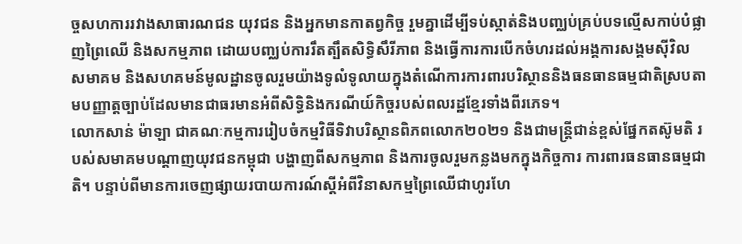ច្ចសហការរវាងសាធារណជន យុវជន និងអ្នកមានកាតព្វកិច្ច រួមគ្នាដើម្បីទប់ស្កាត់និងបញ្ឈប់គ្រប់បទល្មើសកាប់បំផ្លាញព្រៃឈើ និងសកម្មភាព ដោយបញ្ឈប់ការរឹតត្បឹតសិទ្ធិសឹរីភាព និងធ្វើការការបើកចំហរដល់អង្គការសង្គមស៊ីវិល សមាគម និងសហគមន៍មូលដ្ឋានចូលរួមយ៉ាងទូលំទូលាយក្នុងតំណើការការពារបរិស្ថាននិងធនធានធម្មជាតិស្របតាមបញ្ញាត្តច្បាប់ដែលមានជាធរមានអំពីសិទ្ធិនិងករណីយ៍កិច្ចរបស់ពលរដ្ឋខ្មែរទាំងពីរភេទ។
លោកសាន់ ម៉ាឡា ជាគណៈកម្មការរៀបចំកម្មវិធីទិវាបរិស្ថានពិភពលោក២០២១ និងជាមន្ត្រីជាន់ខ្ពស់ផ្នែកតស៊ូមតិ របស់សមាគមបណ្ដាញយុវជនកម្ពុជា បង្ហាញពីសកម្មភាព និងការចូលរួមកន្លងមកក្នុងកិច្ចការ ការពារធនធានធម្មជាតិ។ បន្ទាប់ពីមានការចេញផ្សាយរបាយការណ៍ស្ដីអំពីវិនាសកម្មព្រៃឈើជាហូរហែ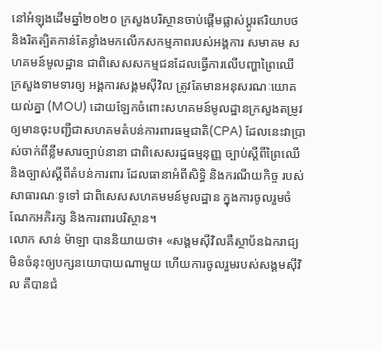នៅអំឡុងដើមឆ្នាំ២០២០ ក្រសួងបរិស្ថានចាប់ផ្ដើមផ្លាស់ប្ដូរឥរិយាបថ និងរិតត្បិតកាន់តែខ្លាំងមកលើកសកម្មភាពរបស់អង្គការ សមាគម សហគមន៍មូលដ្ឋាន ជាពិសេសសកម្មជនដែលធ្វើការលើបញ្ហាព្រៃឈើ ក្រសួងទាមទារឲ្យ អង្គការសង្គមស៊ីវិល ត្រូវតែមានអនុសរណៈយោគយល់គ្នា (MOU) ដោយឡែកចំពោះសហគមន៍មូលដ្ឋានក្រសួងតម្រូវឲ្យមានចុះបញ្ជីជាសហគមតំបន់ការពារធម្មជាតិ(CPA) ដែលនេះវាប្រាស់ចាក់ពីខ្លឹមសារច្បាប់នានា ជាពិសេសរដ្ឋធម្មនុញ្ញ ច្បាប់ស្ដីពីព្រៃឈើ និងច្បាស់ស្ដីពីតំបន់ការពារ ដែលធានាអំពីសិទ្ធិ និងករណីយកិច្ច របស់សាធារណៈទូទៅ ជាពិសេសសហគមមន៍មូលដ្ឋាន ក្នុងការចូលរួមចំណែកអភិរក្ស និងការពារបរិស្ថាន។
លោក សាន់ ម៉ាឡា បាននិយាយថា៖ «សង្គមស៊ីវិលគឺស្ថាប័នឯករាជ្យ មិនចំនុះឲ្យបក្សនយោបាយណាមួយ ហើយការចូលរួមរបស់សង្គមស៊ីវិល គឺបានជំ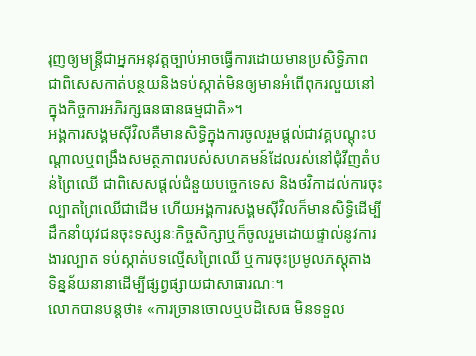រុញឲ្យមន្ត្រីជាអ្នកអនុវត្តច្បាប់អាចធ្វើការដោយមានប្រសិទ្ធិភាព ជាពិសេសកាត់បន្ថយនិងទប់ស្កាត់មិនឲ្យមានអំពើពុករលួយនៅក្នុងកិច្ចការអភិរក្សធនធានធម្មជាតិ»។
អង្គការសង្គមស៊ីវិលគឺមានសិទ្ធិក្នុងការចូលរួមផ្ដល់ជាវគ្គបណ្ដុះបណ្ដាលឬពង្រឹងសមត្ថភាពរបស់សហគមន៍ដែលរស់នៅជុំវីញតំបន់ព្រៃឈើ ជាពិសេសផ្ដល់ជំនួយបច្ចេកទេស និងថវិកាដល់ការចុះល្បាតព្រៃឈើជាដើម ហើយអង្គការសង្គមស៊ីវិលក៏មានសិទ្ធិដើម្បីដឹកនាំយុវជនចុះទស្សនៈកិច្ចសិក្សាឬក៏ចូលរួមដោយផ្ទាល់នូវការងារល្បាត ទប់ស្កាត់បទល្មើសព្រៃឈើ ឬការចុះប្រមូលភស្តុតាង ទិន្នន័យនានាដើម្បីផ្សព្វផ្សាយជាសាធារណៈ។
លោកបានបន្តថា៖ «ការច្រានចោលឬបដិសេធ មិនទទួល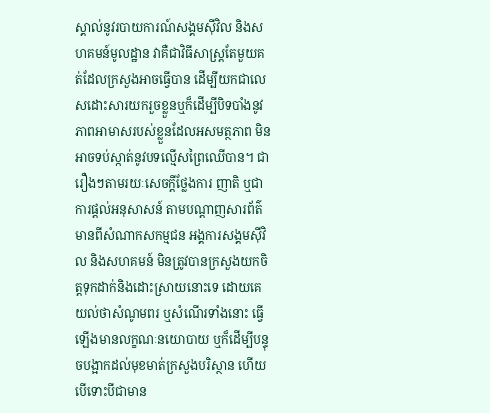ស្គាល់នូវរបាយការណ៍សង្គមស៊ីវិល និងសហគមន៍មូលដ្ឋាន វាគឺជាវិធីសាស្ត្រតែមួយគត់ដែលក្រសួងអាចធ្វើបាន ដើម្បីយកជាលេសដោះសារយករួចខ្លួនឬក៏ដើម្បីបិទបាំងនូវភាពអាមាសរបស់ខ្លួនដែលអសមត្ថភាព មិនអាចទប់ស្កាត់នូវបទល្មើសព្រៃឈើបាន។ ជារឿងៗតាមរយៈសេចក្ដីថ្លែងការ ញាតិ ឬជាការផ្ដល់អនុសាសន៍ តាមបណ្ដាញសារព័ត៌មានពីសំណាកសកម្មជន អង្គការសង្គមស៊ីវិល និងសហគមន៍ មិនត្រូវបានក្រសួងយកចិត្តទុកដាក់និងដោះស្រាយនោះទេ ដោយគេយល់ថាសំណូមពរ ឬសំណើរទាំងនោះ ធ្វើឡើងមានលក្ខណៈនយោបាយ ឬក៏ដើម្បីបន្ទុចបង្អាកដល់មុខមាត់ក្រសួងបរិស្ថាន ហើយបើទោះបីជាមាន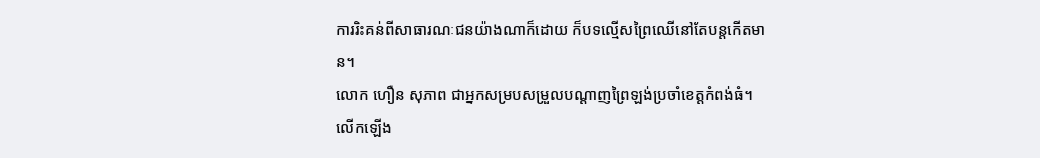ការរិះគន់ពីសាធារណៈជនយ៉ាងណាក៏ដោយ ក៏បទល្មើសព្រៃឈើនៅតែបន្តកើតមាន។
លោក ហឿន សុភាព ជាអ្នកសម្របសម្រួលបណ្ដាញព្រៃឡង់ប្រចាំខេត្តកំពង់ធំ។ លើកឡើង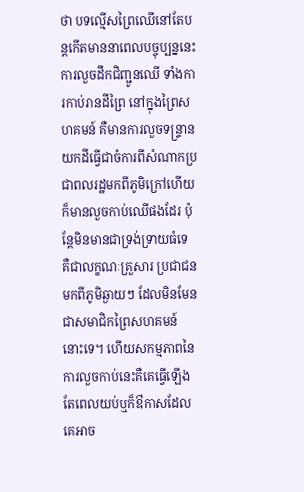ថា បទល្មើសព្រៃឈើនៅតែបន្តកើតមាននាពេលបច្ចុប្បន្ននេះ ការលួចដឹកជិញ្ជូនឈើ ទាំងការកាប់រានដីព្រៃ នៅក្នុងព្រៃសហគមន៍ គឺមានការលួចទន្ទ្រានយកដីធ្វើជាចំការពីសំណាកប្រជាពលរដ្ឋមកពីភូមិក្រៅហើយក៏មានលួចកាប់ឈើផងដែរ ប៉ុន្តែមិនមានជាទ្រង់ទ្រាយធំទេ គឺជាលក្ខណៈគ្រួសារ ប្រជាជនមកពីភូមិឆ្ងាយៗ ដែលមិនមែនជាសមាជិកព្រៃសហគមន៍នោះទេ។ ហើយសកម្មភាពនៃការលួចកាប់នេះគឺគេធ្វើឡើងតែពេលយប់ឬក៏ឳកាសដែលគេអាច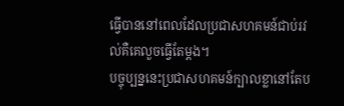ធ្វើបាននៅពេលដែលប្រជាសហគមន៍ជាប់រវល់គឺគេលួចធ្វើតែម្ដង។
បច្ចុប្បន្ននេះប្រជាសហគមន៍ក្បាលខ្លានៅតែប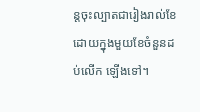ន្តចុះល្បាតជារៀងរាល់ខែ ដោយក្នុងមួយខែចំនួនដប់លើក ឡើងទៅ។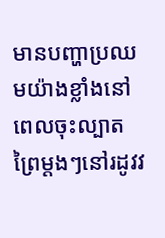មានបញ្ហាប្រឈមយ៉ាងខ្លាំងនៅពេលចុះល្បាតព្រៃម្ដងៗនៅរដូវវ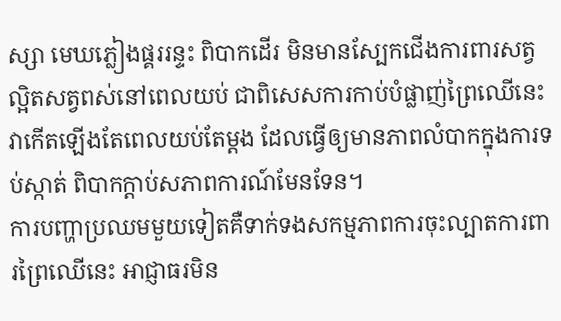ស្សា មេឃភ្លៀងផ្គររន្ទះ ពិបាកដើរ មិនមានស្បែកជើងការពារសត្វល្អិតសត្វពស់នៅពេលយប់ ជាពិសេសការកាប់បំផ្លាញ់ព្រៃឈើនេះវាកើតឡើងតែពេលយប់តែម្ដង ដែលធ្វើឲ្យមានភាពលំបាកក្នុងការទប់ស្កាត់ ពិបាកក្ដាប់សភាពការណ៍មែនទែន។
ការបញ្ហាប្រឈមមួយទៀតគឺទាក់ទងសកម្មភាពការចុះល្បាតការពារព្រៃឈើនេះ អាជ្ញាធរមិន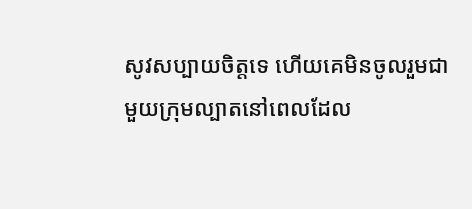សូវសប្បាយចិត្តទេ ហើយគេមិនចូលរួមជាមួយក្រុមល្បាតនៅពេលដែល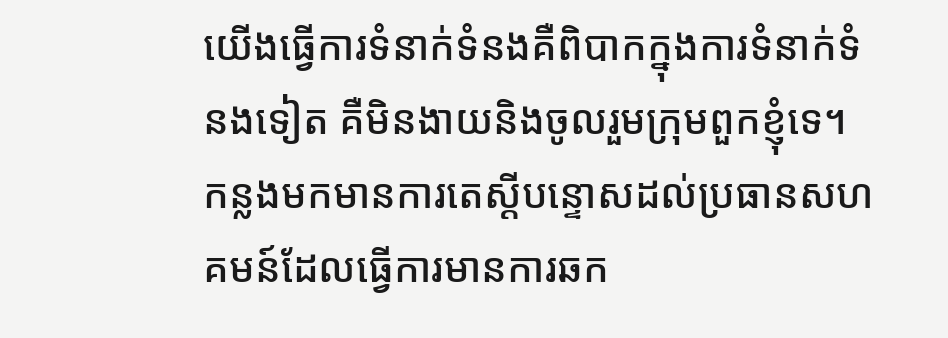យើងធ្វើការទំនាក់ទំនងគឺពិបាកក្នុងការទំនាក់ទំនងទៀត គឺមិនងាយនិងចូលរួមក្រុមពួកខ្ញុំទេ។ កន្លងមកមានការតេស្ដីបន្ទោសដល់ប្រធានសហគមន៍ដែលធ្វើការមានការឆក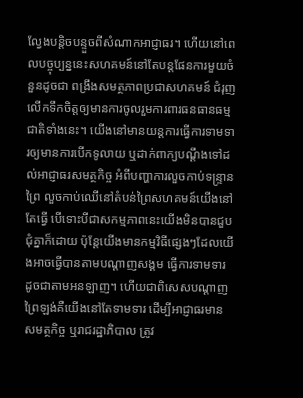ល្វែងបន្តិចបន្ទួចពីសំណាកអាជ្ញាធរ។ ហើយនៅពេលបច្ចុប្បន្ននេះសហគមន៍នៅតែបន្តផែនការមួយចំនួនដូចជា ពង្រឹងសមត្ថភាពប្រជាសហគមន៍ ជំរុញ លើកទឹកចិត្តឲ្យមានការចូលរួមការពារធនធានធម្មជាតិទាំងនេះ។ យើងនៅមានយន្តការធ្វើការទាមទារឲ្យមានការបើកទូលាយ ឬដាក់ពាក្យបណ្ដឹងទៅដល់អាជ្ញាធរសមត្ថកិច្ច អំពីបញ្ហាការលួចកាប់ទន្ទ្រានព្រៃ លួចកាប់ឈើនៅតំបន់ព្រៃសហគមន៍យើងនៅតែធ្វើ បើទោះបីជាសកម្មភាពនេះយើងមិនបានជួបជុំគ្នាក៏ដោយ ប៉ុន្តែយើងមានកម្មវិធីផ្សេងៗដែលយើងអាចធ្វើបានតាមបណ្ដាញសង្គម ធ្វើការទាមទារ ដូចជាតាមអនឡាញ។ ហើយជាពិសេសបណ្ដាញព្រៃឡង់គឺយើងនៅតែទាមទារ ដើម្បីអាជ្ញាធរមានសមត្ថកិច្ច ឬរាជរដ្ឋាភិបាល ត្រូវ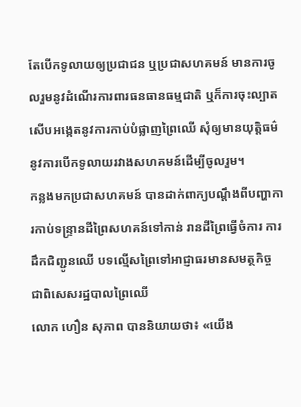តែបើកទូលាយឲ្យប្រជាជន ឬប្រជាសហគមន៍ មានការចូលរួមនូវដំណើរការពារធនធានធម្មជាតិ ឬក៏ការចុះល្បាត សើបអង្កេតនូវការកាប់បំផ្លាញព្រៃឈើ សុំឲ្យមានយុត្តិធម៌នូវការបើកទូលាយរវាងសហគមន៍ដើម្បីចូលរួម។
កន្លងមកប្រជាសហគមន៍ បានដាក់ពាក្យបណ្ដឹងពីបញ្ហាការកាប់ទន្ទ្រានដីព្រៃសហគន៍ទៅកាន់ រានដីព្រៃធ្វើចំការ ការដឹកជិញ្ជូនឈើ បទល្មើសព្រៃទៅអាជ្ញាធរមានសមត្ថកិច្ច ជាពិសេសរដ្ឋបាលព្រៃឈើ
លោក ហឿន សុភាព បាននិយាយថា៖ «យើង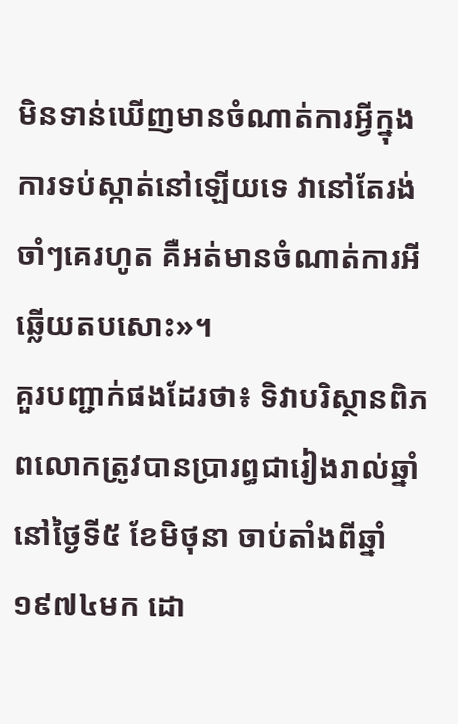មិនទាន់ឃើញមានចំណាត់ការអ្វីក្នុងការទប់ស្កាត់នៅឡើយទេ វានៅតែរង់ចាំៗគេរហូត គឺអត់មានចំណាត់ការអីឆ្លើយតបសោះ»។
គួរបញ្ជាក់ផងដែរថា៖ ទិវាបរិស្ថានពិភពលោកត្រូវបានប្រារព្ធជារៀងរាល់ឆ្នាំនៅថ្ងៃទី៥ ខែមិថុនា ចាប់តាំងពីឆ្នាំ១៩៧៤មក ដោ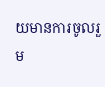យមានការចូលរួម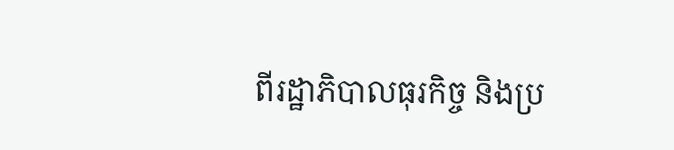ពីរដ្ឋាភិបាលធុរកិច្ច និងប្រ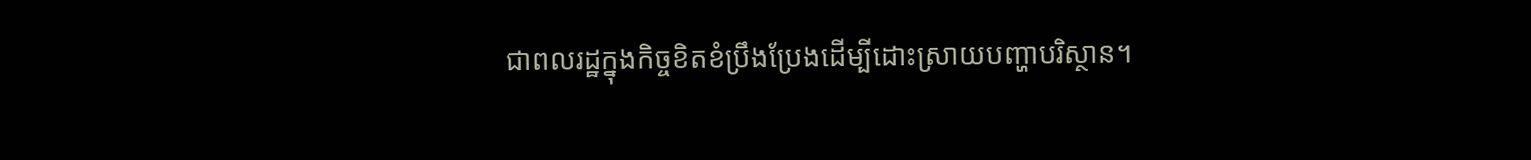ជាពលរដ្ឋក្នុងកិច្ចខិតខំប្រឹងប្រែងដើម្បីដោះស្រាយបញ្ហាបរិស្ថាន។